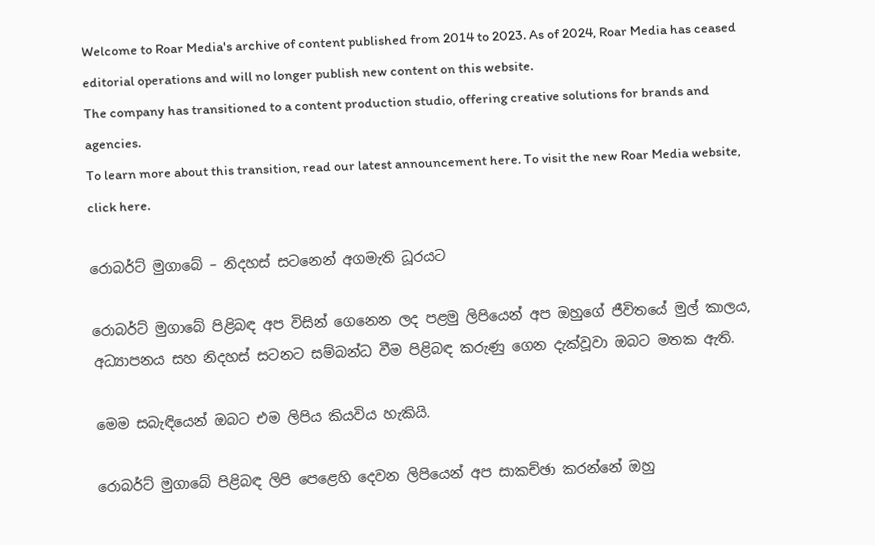Welcome to Roar Media's archive of content published from 2014 to 2023. As of 2024, Roar Media has ceased editorial operations and will no longer publish new content on this website.
The company has transitioned to a content production studio, offering creative solutions for brands and agencies.
To learn more about this transition, read our latest announcement here. To visit the new Roar Media website, click here.

රොබර්ට් මුගාබේ – නිදහස් සටනෙන් අගමැති ධූරයට

රොබර්ට් මුගාබේ පිළිබඳ අප විසින් ගෙනෙන ලද පළමු ලිපියෙන් අප ඔහුගේ ජීවිතයේ මුල් කාලය, අධ්‍යාපනය සහ නිදහස් සටනට සම්බන්ධ වීම පිළිබඳ කරුණු ගෙන දැක්වූවා ඔබට මතක ඇති.

මෙම සබැඳියෙන් ඔබට එම ලිපිය කියවිය හැකියි.

රොබර්ට් මුගාබේ පිළිබඳ ලිපි පෙළෙහි දෙවන ලිපියෙන් අප සාකච්ඡා කරන්නේ ඔහු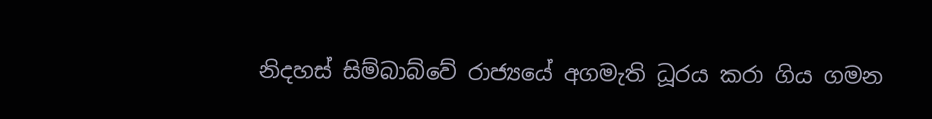නිදහස් සිම්බාබ්වේ රාජ්‍යයේ අගමැති ධූරය කරා ගිය ගමන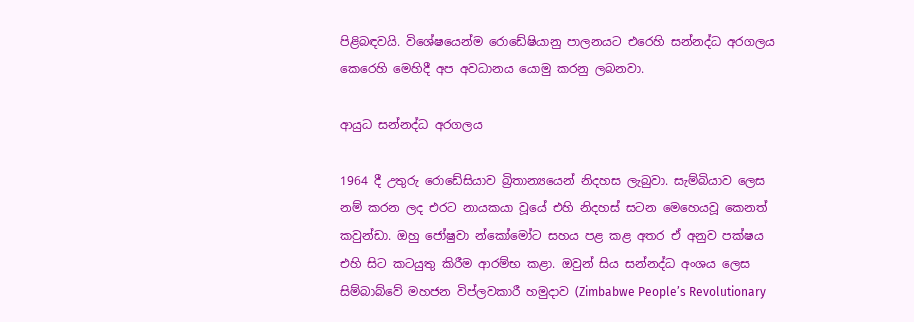පිළිබඳවයි. විශේෂයෙන්ම රොඩේෂියානු පාලනයට එරෙහි සන්නද්ධ අරගලය කෙරෙහි මෙහිදී අප අවධානය යොමු කරනු ලබනවා.

ආයුධ සන්නද්ධ අරගලය

1964 දී උතුරු රොඩේසියාව බ්‍රිතාන්‍යයෙන් නිදහස ලැබුවා. සැම්බියාව ලෙස නම් කරන ලද එරට නායකයා වූයේ එහි නිදහස් සටන මෙහෙයවූ කෙනත් කවුන්ඩා. ඔහු ජෝෂුවා න්කෝමෝට සහය පළ කළ අතර ඒ අනුව පක්ෂය එහි සිට කටයුතු කිරීම ආරම්භ කළා. ඔවුන් සිය සන්නද්ධ අංශය ලෙස සිම්බාබ්වේ මහජන විප්ලවකාරී හමුදාව (Zimbabwe People’s Revolutionary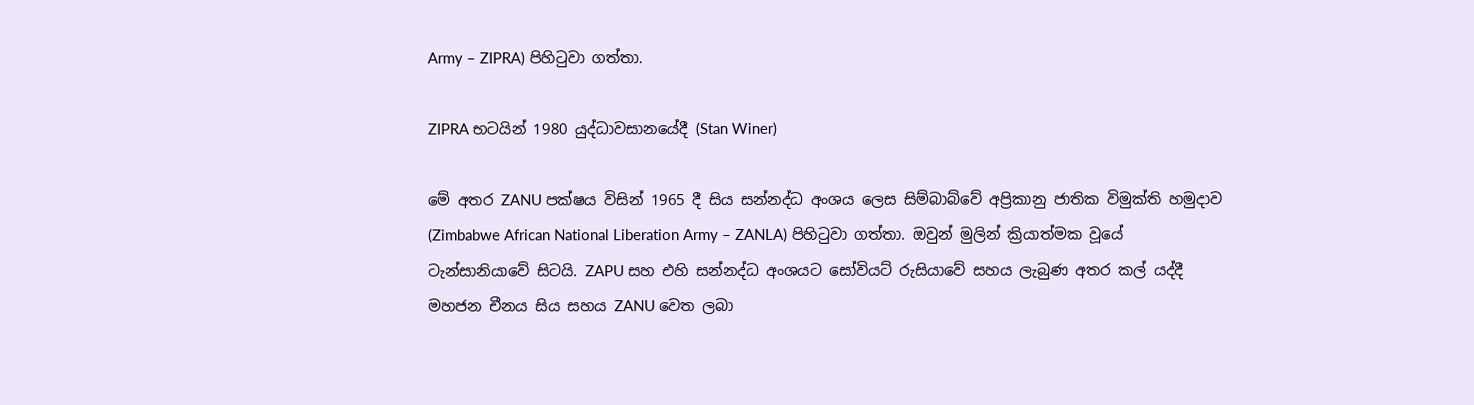Army – ZIPRA) පිහිටුවා ගත්තා.

ZIPRA භටයින් 1980 යුද්ධාවසානයේදී (Stan Winer)

මේ අතර ZANU පක්ෂය විසින් 1965 දී සිය සන්නද්ධ අංශය ලෙස සිම්බාබ්වේ අප්‍රිකානු ජාතික විමුක්ති හමුදාව (Zimbabwe African National Liberation Army – ZANLA) පිහිටුවා ගත්තා. ඔවුන් මුලින් ක්‍රියාත්මක වූයේ ටැන්සානියාවේ සිටයි. ZAPU සහ එහි සන්නද්ධ අංශයට සෝවියට් රුසියාවේ සහය ලැබුණ අතර කල් යද්දී මහජන චීනය සිය සහය ZANU වෙත ලබා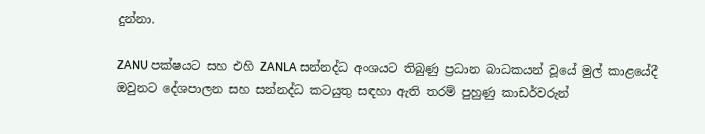දුන්නා.

ZANU පක්ෂයට සහ එහි ZANLA සන්නද්ධ අංශයට තිබුණු ප්‍රධාන බාධකයන් වූයේ මුල් කාළයේදී ඔවුනට දේශපාලන සහ සන්නද්ධ කටයුතු සඳහා ඇති තරම් පුහුණු කාඩර්වරුන්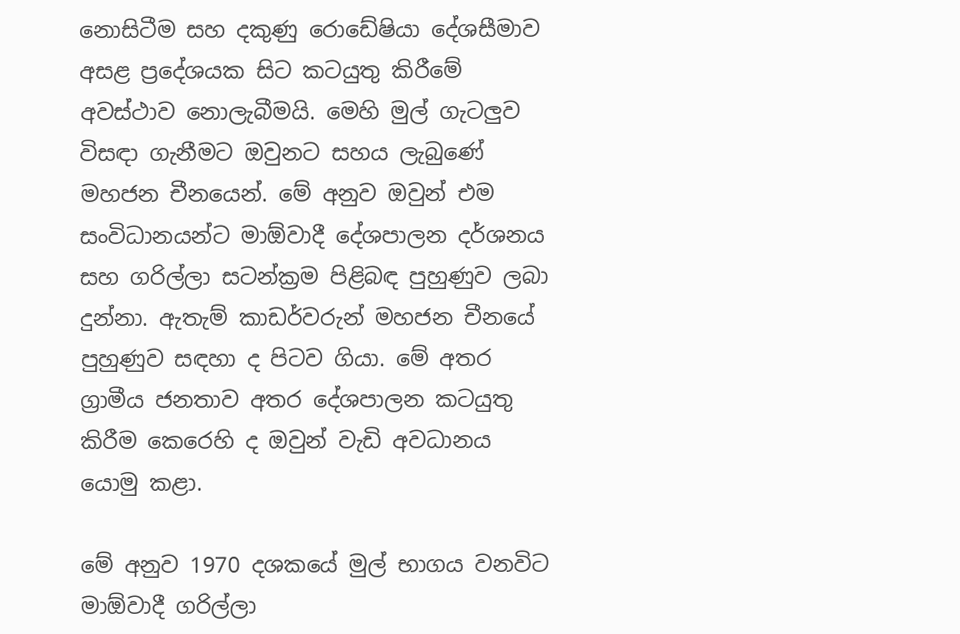නොසිටීම සහ දකුණු රොඩේෂියා දේශසීමාව අසළ ප්‍රදේශයක සිට කටයුතු කිරීමේ අවස්ථාව නොලැබීමයි. මෙහි මුල් ගැටලුව විසඳා ගැනීමට ඔවුනට සහය ලැබුණේ මහජන චීනයෙන්. මේ අනුව ඔවුන් එම සංවිධානයන්ට මාඕවාදී දේශපාලන දර්ශනය සහ ගරිල්ලා සටන්ක්‍රම පිළිබඳ පුහුණුව ලබා දුන්නා. ඇතැම් කාඩර්වරුන් මහජන චීනයේ පුහුණුව සඳහා ද පිටව ගියා. මේ අතර ග්‍රාමීය ජනතාව අතර දේශපාලන කටයුතු කිරීම කෙරෙහි ද ඔවුන් වැඩි අවධානය යොමු කළා.

මේ අනුව 1970 දශකයේ මුල් භාගය වනවිට මාඕවාදී ගරිල්ලා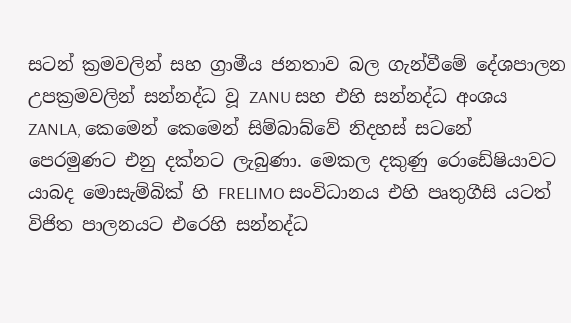සටන් ක්‍රමවලින් සහ ග්‍රාමීය ජනතාව බල ගැන්වීමේ දේශපාලන උපක්‍රමවලින් සන්නද්ධ වූ ZANU සහ එහි සන්නද්ධ අංශය ZANLA, කෙමෙන් කෙමෙන් සිම්බාබ්වේ නිදහස් සටනේ පෙරමුණට එනු දක්නට ලැබුණා. මෙකල දකුණු රොඩේෂියාවට යාබද මොසැම්බික් හි FRELIMO සංවිධානය එහි පෘතුගීසි යටත් විජිත පාලනයට එරෙහි සන්නද්ධ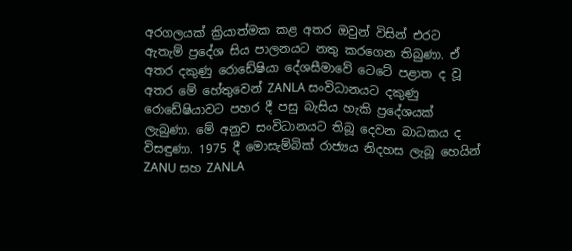අරගලයක් ක්‍රියාත්මක කළ අතර ඔවුන් විසින් එරට ඇතැම් ප්‍රදේශ සිය පාලනයට නතු කරගෙන තිබුණා. ඒ අතර දකුණු රොඩේෂියා දේශසීමාවේ ටෙටේ පළාත ද වූ අතර මේ හේතුවෙන් ZANLA සංවිධානයට දකුණු රොඩේෂියාවට පහර දී පසු බැසිය හැකි ප්‍රදේශයක් ලැබුණා. මේ අනුව සංවිධානයට තිබූ දෙවන බාධකය ද විසඳුණා. 1975 දී මොසැම්බික් රාජ්‍යය නිදහස ලැබූ හෙයින් ZANU සහ ZANLA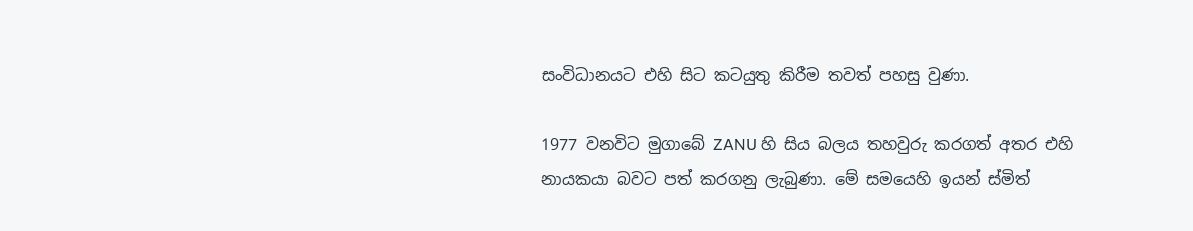සංවිධානයට එහි සිට කටයුතු කිරීම තවත් පහසු වුණා.

1977 වනවිට මුගාබේ ZANU හි සිය බලය තහවුරු කරගත් අතර එහි නායකයා බවට පත් කරගනු ලැබුණා. මේ සමයෙහි ඉයන් ස්මිත්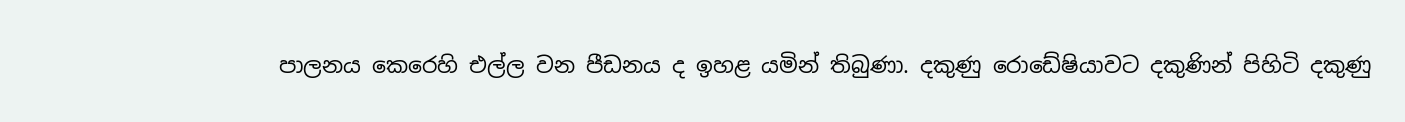පාලනය කෙරෙහි එල්ල වන පීඩනය ද ඉහළ යමින් තිබුණා. දකුණු රොඩේෂියාවට දකුණින් පිහිටි දකුණු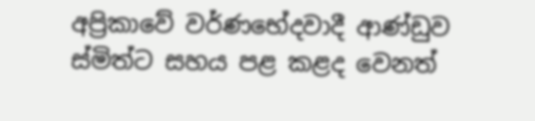අප්‍රිකාවේ වර්ණභේදවාදී ආණ්ඩුව ස්මිත්ට සහය පළ කළද වෙනත්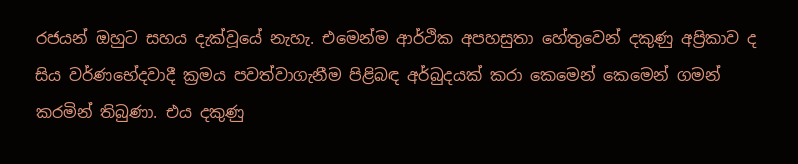රජයන් ඔහුට සහය දැක්වූයේ නැහැ. එමෙන්ම ආර්ථික අපහසුතා හේතුවෙන් දකුණු අප්‍රිකාව ද සිය වර්ණභේදවාදී ක්‍රමය පවත්වාගැනීම පිළිබඳ අර්බුදයක් කරා කෙමෙන් කෙමෙන් ගමන් කරමින් තිබුණා. එය දකුණු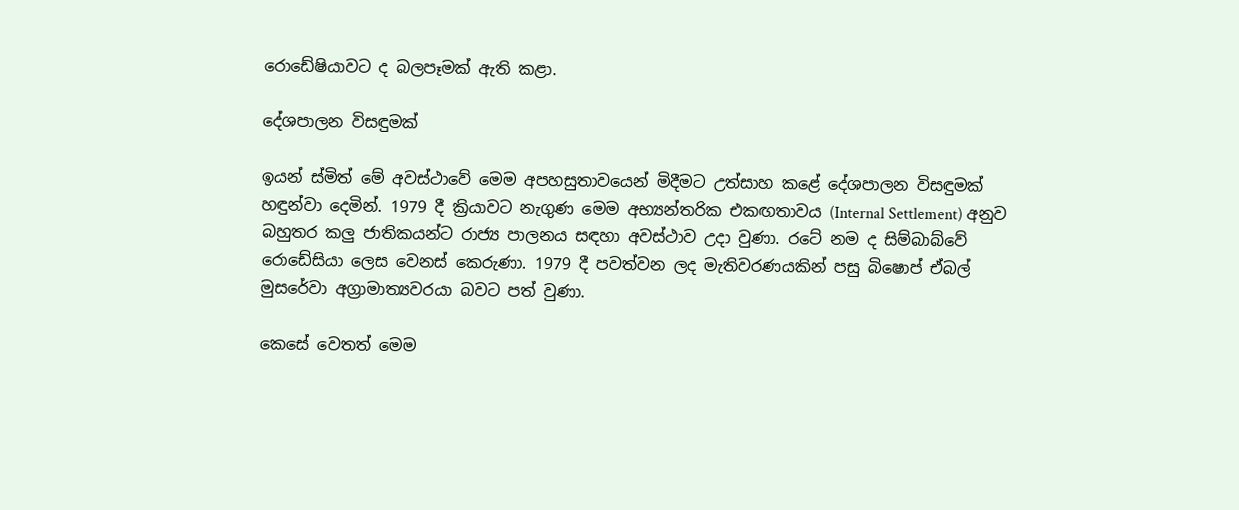රොඩේෂියාවට ද බලපෑමක් ඇති කළා.

දේශපාලන විසඳුමක්

ඉයන් ස්මිත් මේ අවස්ථාවේ මෙම අපහසුතාවයෙන් මිදීමට උත්සාහ කළේ දේශපාලන විසඳුමක් හඳුන්වා දෙමින්. 1979 දී ක්‍රියාවට නැගුණ මෙම අභ්‍යන්තරික එකඟතාවය (Internal Settlement) අනුව බහුතර කලු ජාතිකයන්ට රාජ්‍ය පාලනය සඳහා අවස්ථාව උදා වුණා. රටේ නම ද සිම්බාබ්වේ රොඩේසියා ලෙස වෙනස් කෙරුණා. 1979 දී පවත්වන ලද මැතිවරණයකින් පසු බිෂොප් ඒබල් මුසරේවා අග්‍රාමාත්‍යවරයා බවට පත් වුණා.

කෙසේ වෙතත් මෙම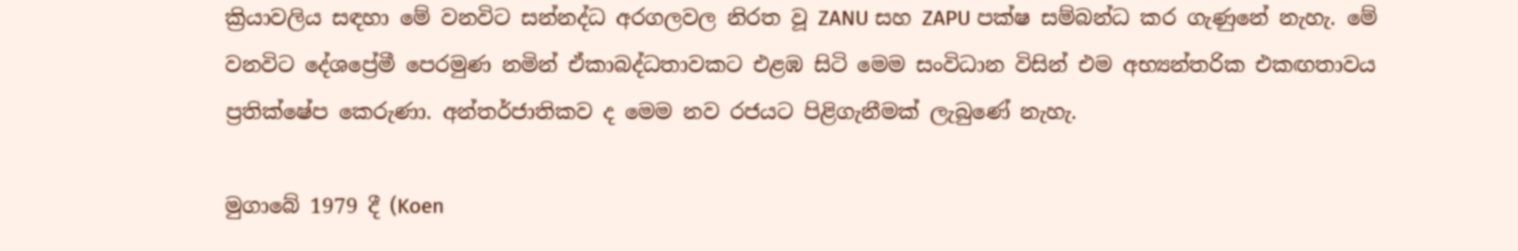ක්‍රියාවලිය සඳහා මේ වනවිට සන්නද්ධ අරගලවල නිරත වූ ZANU සහ ZAPU පක්ෂ සම්බන්ධ කර ගැණුනේ නැහැ. මේ වනවිට දේශප්‍රේමී පෙරමුණ නමින් ඒකාබද්ධතාවකට එළඹ සිටි මෙම සංවිධාන විසින් එම අභ්‍යන්තරික එකඟතාවය ප්‍රතික්ෂේප කෙරුණා. අන්තර්ජාතිකව ද මෙම නව රජයට පිළිගැනීමක් ලැබුණේ නැහැ.

මුගාබේ 1979 දී (Koen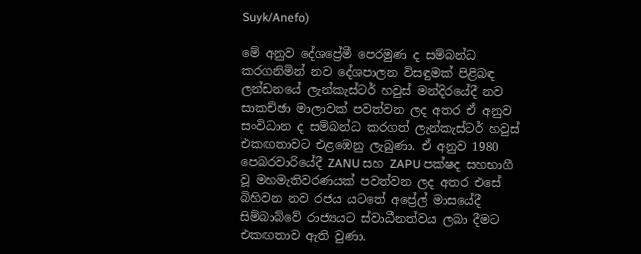Suyk/Anefo)

මේ අනුව දේශප්‍රේමී පෙරමුණ ද සම්බන්ධ කරගනිමින් නව දේශපාලන විසඳුමක් පිළිබඳ ලන්ඩනයේ ලැන්කැස්ටර් හවුස් මන්දිරයේදී නව සාකච්ඡා මාලාවක් පවත්වන ලද අතර ඒ අනුව සංවිධාන ද සම්බන්ධ කරගත් ලැන්කැස්ටර් හවුස් එකඟතාවට එළඹෙනු ලැබුණා. ඒ අනුව 1980 පෙබරවාරියේදී ZANU සහ ZAPU පක්ෂද සහභාගී වූ මහමැතිවරණයක් පවත්වන ලද අතර එසේ බිහිවන නව රජය යටතේ අප්‍රේල් මාසයේදී සිම්බාබ්වේ රාජ්‍යයට ස්වාධීනත්වය ලබා දීමට එකඟතාව ඇති වුණා.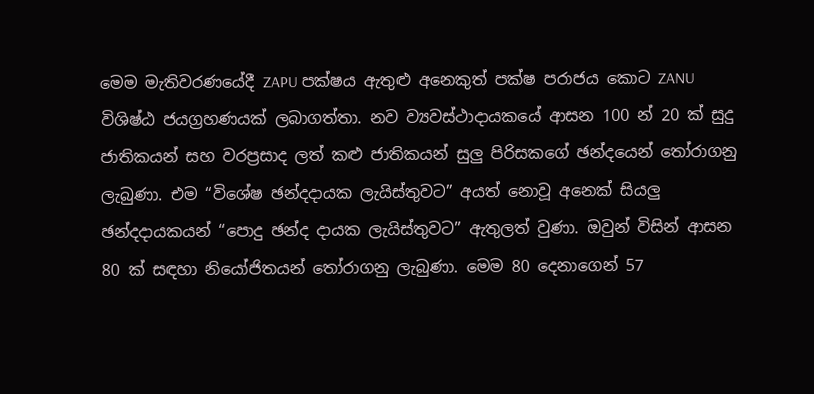මෙම මැතිවරණයේදී ZAPU පක්ෂය ඇතුළු අනෙකුත් පක්ෂ පරාජය කොට ZANU විශිෂ්ඨ ජයග්‍රහණයක් ලබාගත්තා. නව ව්‍යවස්ථාදායකයේ ආසන 100 න් 20 ක් සුදු ජාතිකයන් සහ වරප්‍රසාද ලත් කළු ජාතිකයන් සුලු පිරිසකගේ ඡන්දයෙන් තෝරාගනු ලැබුණා. එම “විශේෂ ඡන්දදායක ලැයිස්තුවට” අයත් නොවූ අනෙක් සියලු ඡන්දදායකයන් “පොදු ඡන්ද දායක ලැයිස්තුවට” ඇතුලත් වුණා. ඔවුන් විසින් ආසන 80 ක් සඳහා නියෝජිතයන් තෝරාගනු ලැබුණා. මෙම 80 දෙනාගෙන් 57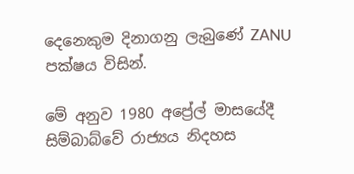දෙනෙකුම දිනාගනු ලැබුණේ ZANU පක්ෂය විසින්.

මේ අනුව 1980 අප්‍රේල් මාසයේදී සිම්බාබ්වේ රාජ්‍යය නිදහස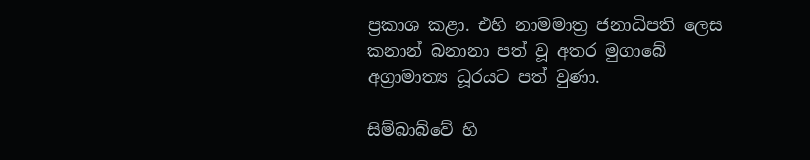ප්‍රකාශ කළා. එහි නාමමාත්‍ර ජනාධිපති ලෙස කනාන් බනානා පත් වූ අතර මුගාබේ අග්‍රාමාත්‍ය ධූරයට පත් වුණා.

සිම්බාබ්වේ හි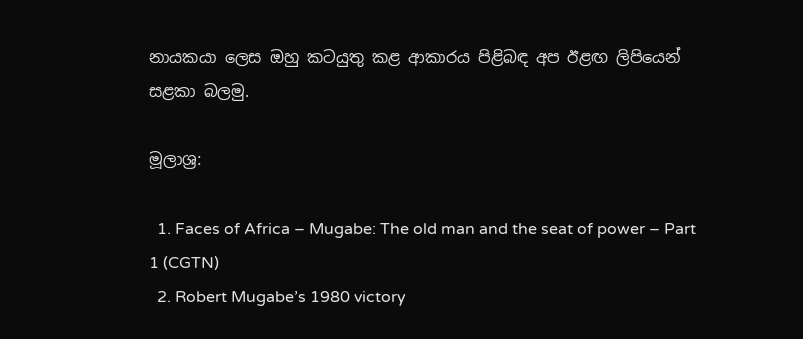නායකයා ලෙස ඔහු කටයුතු කළ ආකාරය පිළිබඳ අප ඊළඟ ලිපියෙන් සළකා බලමු.

මූලාශ්‍ර:

  1. Faces of Africa – Mugabe: The old man and the seat of power – Part 1 (CGTN)
  2. Robert Mugabe’s 1980 victory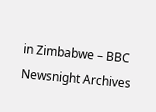in Zimbabwe – BBC Newsnight Archives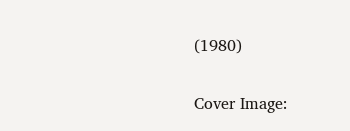(1980)

Cover Image: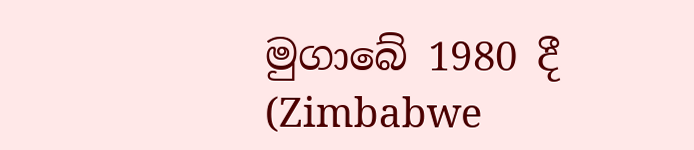මුගාබේ 1980 දී (Zimbabwe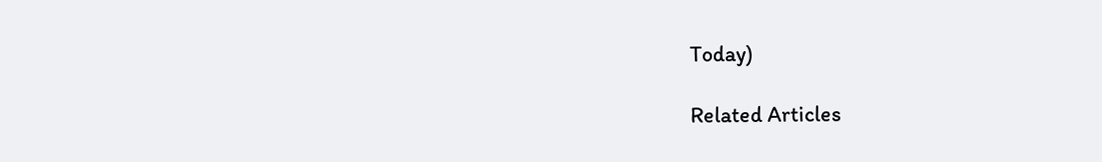Today)

Related Articles